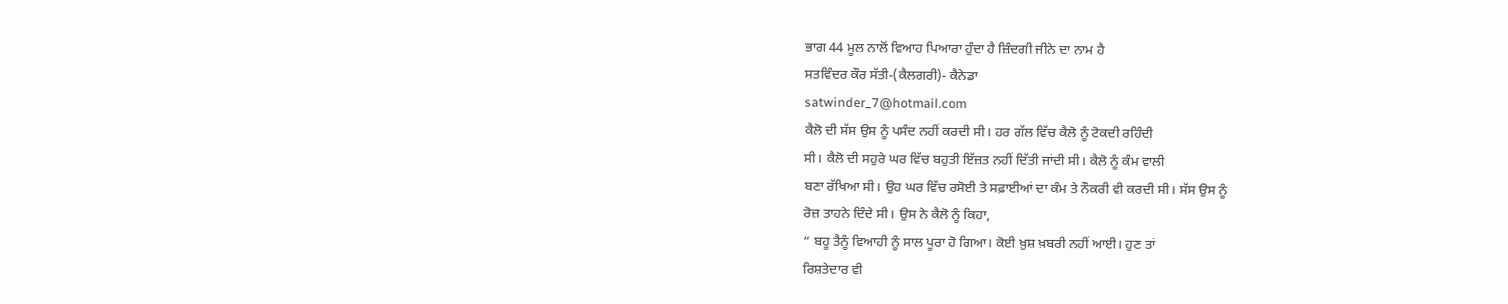ਭਾਗ 44 ਮੂਲ ਨਾਲੋਂ ਵਿਆਹ ਪਿਆਰਾ ਹੁੰਦਾ ਹੈ ਜ਼ਿੰਦਗੀ ਜੀਨੇ ਦਾ ਨਾਮ ਹੈ
ਸਤਵਿੰਦਰ ਕੌਰ ਸੱਤੀ-(ਕੈਲਗਰੀ)- ਕੈਨੇਡਾ
satwinder_7@hotmail.com
ਕੈਲੋ ਦੀ ਸੱਸ ਉਸ ਨੂੰ ਪਸੰਦ ਨਹੀਂ ਕਰਦੀ ਸੀ। ਹਰ ਗੱਲ ਵਿੱਚ ਕੈਲੋ ਨੂੰ ਟੋਕਦੀ ਰਹਿੰਦੀ
ਸੀ। ਕੈਲੋ ਦੀ ਸਹੁਰੇ ਘਰ ਵਿੱਚ ਬਹੁਤੀ ਇੱਜ਼ਤ ਨਹੀਂ ਦਿੱਤੀ ਜਾਂਦੀ ਸੀ। ਕੈਲੋ ਨੂੰ ਕੰਮ ਵਾਲੀ
ਬਣਾ ਰੱਖਿਆ ਸੀ। ਉਹ ਘਰ ਵਿੱਚ ਰਸੋਈ ਤੇ ਸਫ਼ਾਈਆਂ ਦਾ ਕੰਮ ਤੇ ਨੌਕਰੀ ਵੀ ਕਰਦੀ ਸੀ। ਸੱਸ ਉਸ ਨੂੰ
ਰੋਜ਼ ਤਾਹਨੇ ਦਿੰਦੇ ਸੀ। ਉਸ ਨੇ ਕੈਲੋ ਨੂੰ ਕਿਹਾ,
“ ਬਹੂ ਤੈਨੂੰ ਵਿਆਹੀ ਨੂੰ ਸਾਲ ਪੂਰਾ ਹੋ ਗਿਆ। ਕੋਈ ਖ਼ੁਸ਼ ਖ਼ਬਰੀ ਨਹੀਂ ਆਈ। ਹੁਣ ਤਾਂ
ਰਿਸ਼ਤੇਦਾਰ ਵੀ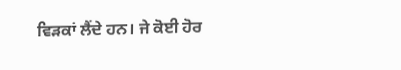ਵਿੜਕਾਂ ਲੈਂਦੇ ਹਨ। ਜੇ ਕੋਈ ਹੋਰ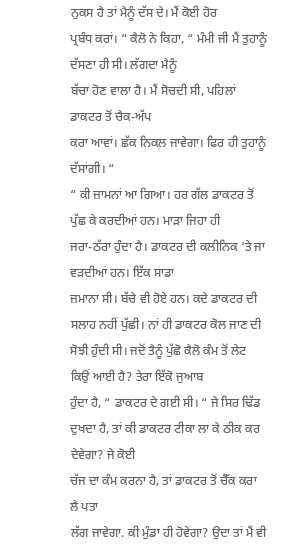ਨੁਕਸ ਹੈ ਤਾਂ ਮੈਨੂੰ ਦੱਸ ਦੇ। ਮੈਂ ਕੋਈ ਹੋਰ
ਪ੍ਰਬੰਧ ਕਰਾਂ। “ ਕੈਲੋ ਨੇ ਕਿਹਾ, “ ਮੰਮੀ ਜੀ ਮੈਂ ਤੁਹਾਨੂੰ ਦੱਸਣਾ ਹੀ ਸੀ। ਲੱਗਦਾ ਮੈਨੂੰ
ਬੱਚਾ ਹੋਣ ਵਾਲਾ ਹੈ। ਮੈਂ ਸੋਚਦੀ ਸੀ, ਪਹਿਲਾਂ ਡਾਕਟਰ ਤੋਂ ਚੈਕ-ਅੱਪ
ਕਰਾ ਆਵਾਂ। ਛੱਕ ਨਿਕਲ ਜਾਵੇਗਾ। ਫਿਰ ਹੀ ਤੁਹਾਨੂੰ ਦੱਸਾਂਗੀ। “
“ ਕੀ ਜ਼ਾਮਨਾਂ ਆ ਗਿਆ। ਹਰ ਗੱਲ ਡਾਕਟਰ ਤੋਂ ਪੁੱਛ ਕੇ ਕਰਦੀਆਂ ਹਨ। ਮਾੜਾ ਜਿਹਾ ਹੀ
ਜਰਾ-ਠੱਰਾ ਹੁੰਦਾ ਹੈ। ਡਾਕਟਰ ਦੀ ਕਲੀਨਿਕ ‘ਤੇ ਜਾ ਵੜਦੀਆਂ ਹਨ। ਇੱਕ ਸਾਡਾ
ਜ਼ਮਾਨਾ ਸੀ। ਬੱਚੇ ਵੀ ਹੋਏ ਹਨ। ਕਦੇ ਡਾਕਟਰ ਦੀ ਸਲਾਹ ਨਹੀਂ ਪੁੱਛੀ। ਨਾਂ ਹੀ ਡਾਕਟਰ ਕੋਲ ਜਾਣ ਦੀ
ਸੋਝੀ ਹੁੰਦੀ ਸੀ। ਜਦੋਂ ਤੈਨੂੰ ਪੁੱਛੋ ਕੈਲੋ ਕੰਮ ਤੋਂ ਲੇਟ ਕਿਉਂ ਆਈ ਹੈ? ਤੇਰਾ ਇੱਕੋ ਜੁਆਬ
ਹੁੰਦਾ ਹੈ, “ ਡਾਕਟਰ ਦੇ ਗਈ ਸੀ। “ ਜੇ ਸਿਰ ਢਿੱਡ ਦੁਖਦਾ ਹੈ, ਤਾਂ ਕੀ ਡਾਕਟਰ ਟੀਕਾ ਲਾ ਕੇ ਠੀਕ ਕਰ ਦੇਵੇਗਾ? ਜੇ ਕੋਈ
ਚੱਜ ਦਾ ਕੰਮ ਕਰਨਾ ਹੈ, ਤਾਂ ਡਾਕਟਰ ਤੋਂ ਚੈੱਕ ਕਰਾ ਲੈ ਪਤਾ
ਲੱਗ ਜਾਵੇਗਾ. ਕੀ ਮੁੰਡਾ ਹੀ ਹੋਵੇਗਾ? ਉਦਾ ਤਾਂ ਮੈਂ ਵੀ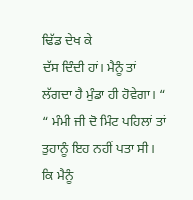ਢਿੱਡ ਦੇਖ ਕੇ
ਦੱਸ ਦਿੰਦੀ ਹਾਂ। ਮੈਨੂੰ ਤਾਂ ਲੱਗਦਾ ਹੈ ਮੁੰਡਾ ਹੀ ਹੋਵੇਗਾ। “
“ ਮੰਮੀ ਜੀ ਦੋ ਮਿੰਟ ਪਹਿਲਾਂ ਤਾਂ ਤੁਹਾਨੂੰ ਇਹ ਨਹੀਂ ਪਤਾ ਸੀ। ਕਿ ਮੈਨੂੰ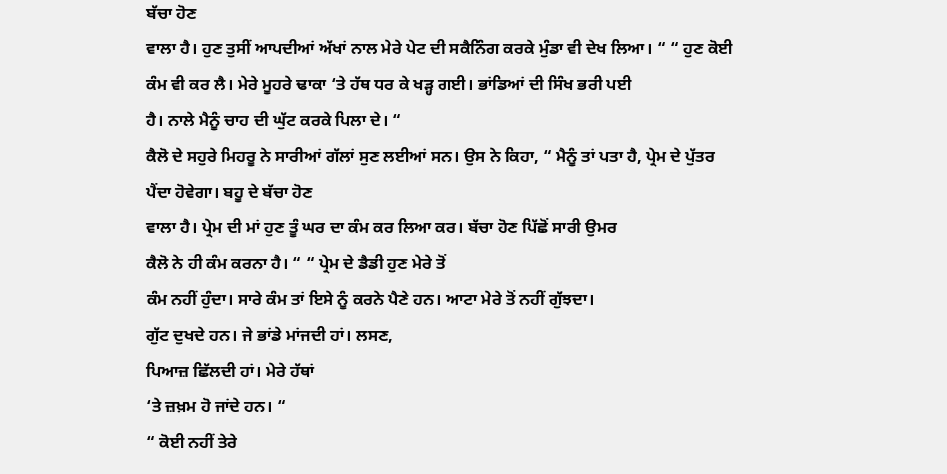ਬੱਚਾ ਹੋਣ
ਵਾਲਾ ਹੈ। ਹੁਣ ਤੁਸੀਂ ਆਪਦੀਆਂ ਅੱਖਾਂ ਨਾਲ ਮੇਰੇ ਪੇਟ ਦੀ ਸਕੈਨਿੰਗ ਕਰਕੇ ਮੁੰਡਾ ਵੀ ਦੇਖ ਲਿਆ। “ “ ਹੁਣ ਕੋਈ ਕੰਮ ਵੀ ਕਰ ਲੈ। ਮੇਰੇ ਮੂਹਰੇ ਢਾਕਾ ‘ਤੇ ਹੱਥ ਧਰ ਕੇ ਖੜ੍ਹ ਗਈ। ਭਾਂਡਿਆਂ ਦੀ ਸਿੰਖ ਭਰੀ ਪਈ
ਹੈ। ਨਾਲੇ ਮੈਨੂੰ ਚਾਹ ਦੀ ਘੁੱਟ ਕਰਕੇ ਪਿਲਾ ਦੇ। “
ਕੈਲੋ ਦੇ ਸਹੁਰੇ ਮਿਹਰੂ ਨੇ ਸਾਰੀਆਂ ਗੱਲਾਂ ਸੁਣ ਲਈਆਂ ਸਨ। ਉਸ ਨੇ ਕਿਹਾ, “ ਮੈਨੂੰ ਤਾਂ ਪਤਾ ਹੈ, ਪ੍ਰੇਮ ਦੇ ਪੁੱਤਰ ਪੈਂਦਾ ਹੋਵੇਗਾ। ਬਹੂ ਦੇ ਬੱਚਾ ਹੋਣ
ਵਾਲਾ ਹੈ। ਪ੍ਰੇਮ ਦੀ ਮਾਂ ਹੁਣ ਤੂੰ ਘਰ ਦਾ ਕੰਮ ਕਰ ਲਿਆ ਕਰ। ਬੱਚਾ ਹੋਣ ਪਿੱਛੋਂ ਸਾਰੀ ਉਮਰ
ਕੈਲੋ ਨੇ ਹੀ ਕੰਮ ਕਰਨਾ ਹੈ। “ “ ਪ੍ਰੇਮ ਦੇ ਡੈਡੀ ਹੁਣ ਮੇਰੇ ਤੋਂ
ਕੰਮ ਨਹੀਂ ਹੁੰਦਾ। ਸਾਰੇ ਕੰਮ ਤਾਂ ਇਸੇ ਨੂੰ ਕਰਨੇ ਪੈਣੇ ਹਨ। ਆਟਾ ਮੇਰੇ ਤੋਂ ਨਹੀਂ ਗੁੱਝਦਾ।
ਗੁੱਟ ਦੁਖਦੇ ਹਨ। ਜੇ ਭਾਂਡੇ ਮਾਂਜਦੀ ਹਾਂ। ਲਸਣ,
ਪਿਆਜ਼ ਛਿੱਲਦੀ ਹਾਂ। ਮੇਰੇ ਹੱਥਾਂ
‘ਤੇ ਜ਼ਖ਼ਮ ਹੋ ਜਾਂਦੇ ਹਨ। “
“ ਕੋਈ ਨਹੀਂ ਤੇਰੇ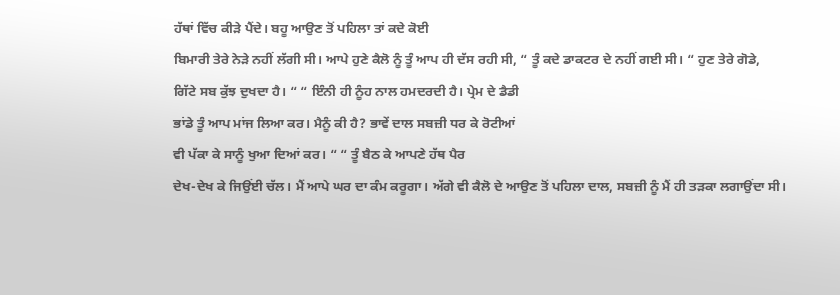ਹੱਥਾਂ ਵਿੱਚ ਕੀੜੇ ਪੈਂਦੇ। ਬਹੂ ਆਉਣ ਤੋਂ ਪਹਿਲਾ ਤਾਂ ਕਦੇ ਕੋਈ
ਬਿਮਾਰੀ ਤੇਰੇ ਨੇੜੇ ਨਹੀਂ ਲੱਗੀ ਸੀ। ਆਪੇ ਹੁਣੇ ਕੈਲੋ ਨੂੰ ਤੂੰ ਆਪ ਹੀ ਦੱਸ ਰਹੀ ਸੀ, “ ਤੂੰ ਕਦੇ ਡਾਕਟਰ ਦੇ ਨਹੀਂ ਗਈ ਸੀ। “ ਹੁਣ ਤੇਰੇ ਗੋਡੇ,
ਗਿੱਟੇ ਸਬ ਕੁੱਝ ਦੁਖਦਾ ਹੈ। “ “ ਇੰਨੀ ਹੀ ਨੂੰਹ ਨਾਲ ਹਮਦਰਦੀ ਹੈ। ਪ੍ਰੇਮ ਦੇ ਡੈਡੀ
ਭਾਂਡੇ ਤੂੰ ਆਪ ਮਾਂਜ ਲਿਆ ਕਰ। ਮੈਨੂੰ ਕੀ ਹੈ? ਭਾਵੇਂ ਦਾਲ ਸਬਜ਼ੀ ਧਰ ਕੇ ਰੋਟੀਆਂ
ਵੀ ਪੱਕਾ ਕੇ ਸਾਨੂੰ ਖੁਆ ਦਿਆਂ ਕਰ। “ “ ਤੂੰ ਬੈਠ ਕੇ ਆਪਣੇ ਹੱਥ ਪੈਰ
ਦੇਖ-ਦੇਖ ਕੇ ਜਿਉਂਈ ਚੱਲ। ਮੈਂ ਆਪੇ ਘਰ ਦਾ ਕੰਮ ਕਰੂਗਾ। ਅੱਗੇ ਵੀ ਕੈਲੋ ਦੇ ਆਉਣ ਤੋਂ ਪਹਿਲਾ ਦਾਲ, ਸਬਜ਼ੀ ਨੂੰ ਮੈਂ ਹੀ ਤੜਕਾ ਲਗਾਉਂਦਾ ਸੀ।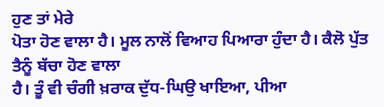ਹੁਣ ਤਾਂ ਮੇਰੇ
ਪੋਤਾ ਹੋਣ ਵਾਲਾ ਹੈ। ਮੂਲ ਨਾਲੋਂ ਵਿਆਹ ਪਿਆਰਾ ਹੁੰਦਾ ਹੈ। ਕੈਲੋ ਪੁੱਤ ਤੈਨੂੰ ਬੱਚਾ ਹੋਣ ਵਾਲਾ
ਹੈ। ਤੂੰ ਵੀ ਚੰਗੀ ਖ਼ਰਾਕ ਦੁੱਧ-ਘਿਉ ਖਾਇਆ, ਪੀਆ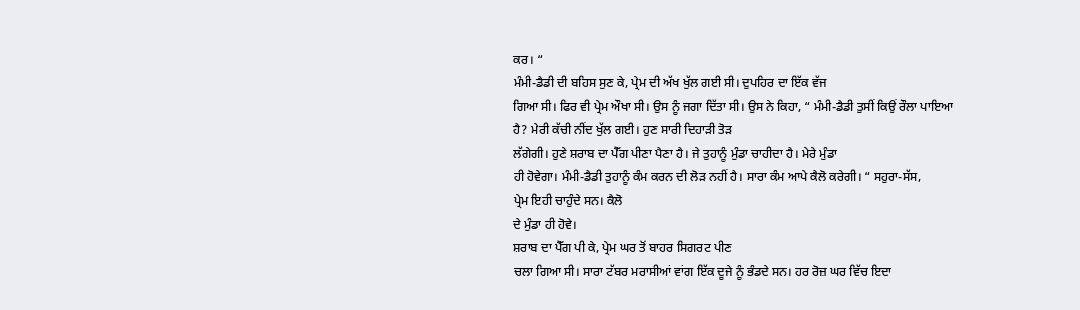ਕਰ। “
ਮੰਮੀ-ਡੈਡੀ ਦੀ ਬਹਿਸ ਸੁਣ ਕੇ, ਪ੍ਰੇਮ ਦੀ ਅੱਖ ਖੁੱਲ ਗਈ ਸੀ। ਦੁਪਹਿਰ ਦਾ ਇੱਕ ਵੱਜ
ਗਿਆ ਸੀ। ਫਿਰ ਵੀ ਪ੍ਰੇਮ ਔਖਾ ਸੀ। ਉਸ ਨੂੰ ਜਗਾ ਦਿੱਤਾ ਸੀ। ਉਸ ਨੇ ਕਿਹਾ, “ ਮੰਮੀ-ਡੈਡੀ ਤੁਸੀਂ ਕਿਉਂ ਰੌਲਾ ਪਾਇਆ ਹੈ? ਮੇਰੀ ਕੱਚੀ ਨੀਂਦ ਖੁੱਲ ਗਈ। ਹੁਣ ਸਾਰੀ ਦਿਹਾੜੀ ਤੋੜ
ਲੱਗੇਗੀ। ਹੁਣੇ ਸ਼ਰਾਬ ਦਾ ਪੈੱਗ ਪੀਣਾ ਪੈਣਾ ਹੈ। ਜੇ ਤੁਹਾਨੂੰ ਮੁੰਡਾ ਚਾਹੀਦਾ ਹੈ। ਮੇਰੇ ਮੁੰਡਾ
ਹੀ ਹੋਵੇਗਾ। ਮੰਮੀ-ਡੈਡੀ ਤੁਹਾਨੂੰ ਕੰਮ ਕਰਨ ਦੀ ਲੋੜ ਨਹੀਂ ਹੈ। ਸਾਰਾ ਕੰਮ ਆਪੇ ਕੈਲੋ ਕਰੇਗੀ। “ ਸਹੁਰਾ-ਸੱਸ,
ਪ੍ਰੇਮ ਇਹੀ ਚਾਹੁੰਦੇ ਸਨ। ਕੈਲੋ
ਦੇ ਮੁੰਡਾ ਹੀ ਹੋਵੇ।
ਸ਼ਰਾਬ ਦਾ ਪੈੱਗ ਪੀ ਕੇ, ਪ੍ਰੇਮ ਘਰ ਤੋਂ ਬਾਹਰ ਸਿਗਰਟ ਪੀਣ
ਚਲਾ ਗਿਆ ਸੀ। ਸਾਰਾ ਟੱਬਰ ਮਰਾਸੀਆਂ ਵਾਂਗ ਇੱਕ ਦੂਜੇ ਨੂੰ ਭੰਡਦੇ ਸਨ। ਹਰ ਰੋਜ਼ ਘਰ ਵਿੱਚ ਇਦਾ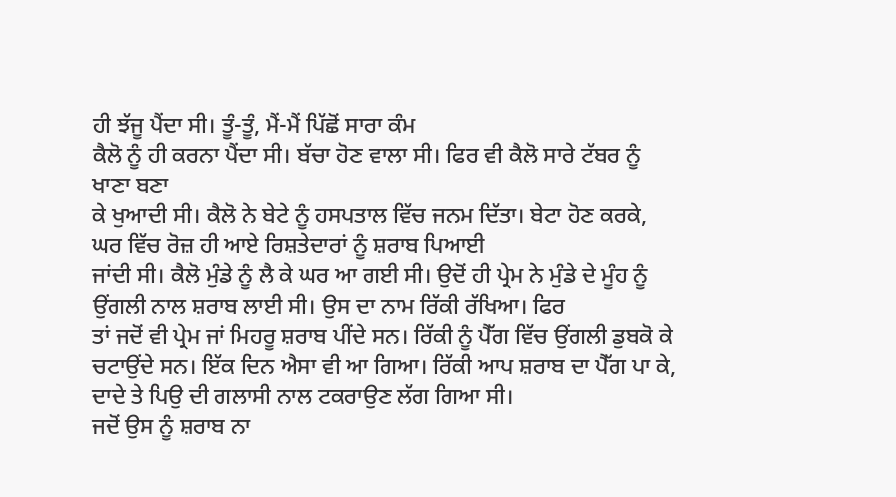ਹੀ ਝੱਜੂ ਪੈਂਦਾ ਸੀ। ਤੂੰ-ਤੂੰ, ਮੈਂ-ਮੈਂ ਪਿੱਛੋਂ ਸਾਰਾ ਕੰਮ
ਕੈਲੋ ਨੂੰ ਹੀ ਕਰਨਾ ਪੈਂਦਾ ਸੀ। ਬੱਚਾ ਹੋਣ ਵਾਲਾ ਸੀ। ਫਿਰ ਵੀ ਕੈਲੋ ਸਾਰੇ ਟੱਬਰ ਨੂੰ ਖਾਣਾ ਬਣਾ
ਕੇ ਖੁਆਦੀ ਸੀ। ਕੈਲੋ ਨੇ ਬੇਟੇ ਨੂੰ ਹਸਪਤਾਲ ਵਿੱਚ ਜਨਮ ਦਿੱਤਾ। ਬੇਟਾ ਹੋਣ ਕਰਕੇ, ਘਰ ਵਿੱਚ ਰੋਜ਼ ਹੀ ਆਏ ਰਿਸ਼ਤੇਦਾਰਾਂ ਨੂੰ ਸ਼ਰਾਬ ਪਿਆਈ
ਜਾਂਦੀ ਸੀ। ਕੈਲੋ ਮੁੰਡੇ ਨੂੰ ਲੈ ਕੇ ਘਰ ਆ ਗਈ ਸੀ। ਉਦੋਂ ਹੀ ਪ੍ਰੇਮ ਨੇ ਮੁੰਡੇ ਦੇ ਮੂੰਹ ਨੂੰ
ਉਂਗਲੀ ਨਾਲ ਸ਼ਰਾਬ ਲਾਈ ਸੀ। ਉਸ ਦਾ ਨਾਮ ਰਿੱਕੀ ਰੱਖਿਆ। ਫਿਰ
ਤਾਂ ਜਦੋਂ ਵੀ ਪ੍ਰੇਮ ਜਾਂ ਮਿਹਰੂ ਸ਼ਰਾਬ ਪੀਂਦੇ ਸਨ। ਰਿੱਕੀ ਨੂੰ ਪੈੱਗ ਵਿੱਚ ਉਂਗਲੀ ਡੁਬਕੋ ਕੇ
ਚਟਾਉਂਦੇ ਸਨ। ਇੱਕ ਦਿਨ ਐਸਾ ਵੀ ਆ ਗਿਆ। ਰਿੱਕੀ ਆਪ ਸ਼ਰਾਬ ਦਾ ਪੈੱਗ ਪਾ ਕੇ, ਦਾਦੇ ਤੇ ਪਿਉ ਦੀ ਗਲਾਸੀ ਨਾਲ ਟਕਰਾਉਣ ਲੱਗ ਗਿਆ ਸੀ।
ਜਦੋਂ ਉਸ ਨੂੰ ਸ਼ਰਾਬ ਨਾ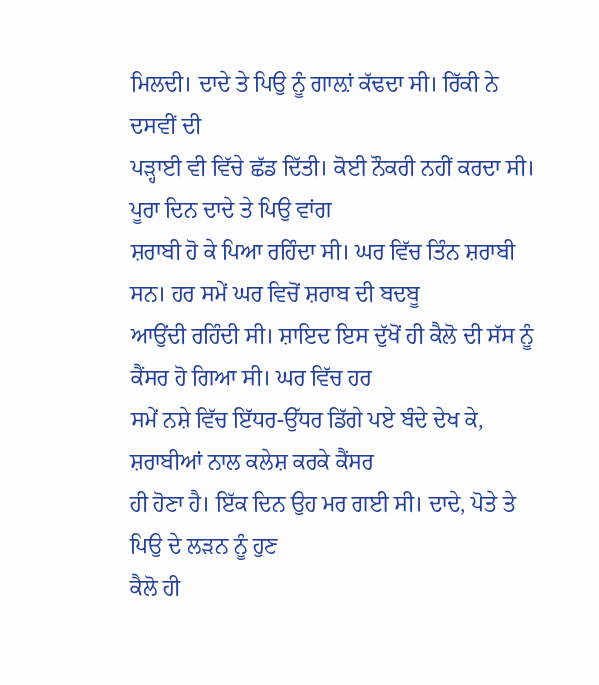ਮਿਲਦੀ। ਦਾਦੇ ਤੇ ਪਿਉ ਨੂੰ ਗਾਲ਼ਾਂ ਕੱਢਦਾ ਸੀ। ਰਿੱਕੀ ਨੇ ਦਸਵੀਂ ਦੀ
ਪੜ੍ਹਾਈ ਵੀ ਵਿੱਚੇ ਛੱਡ ਦਿੱਤੀ। ਕੋਈ ਨੌਕਰੀ ਨਹੀਂ ਕਰਦਾ ਸੀ। ਪੂਰਾ ਦਿਨ ਦਾਦੇ ਤੇ ਪਿਉ ਵਾਂਗ
ਸ਼ਰਾਬੀ ਹੋ ਕੇ ਪਿਆ ਰਹਿੰਦਾ ਸੀ। ਘਰ ਵਿੱਚ ਤਿੰਨ ਸ਼ਰਾਬੀ ਸਨ। ਹਰ ਸਮੇਂ ਘਰ ਵਿਚੋਂ ਸ਼ਰਾਬ ਦੀ ਬਦਬੂ
ਆਉਂਦੀ ਰਹਿੰਦੀ ਸੀ। ਸ਼ਾਇਦ ਇਸ ਦੁੱਖੋਂ ਹੀ ਕੈਲੋ ਦੀ ਸੱਸ ਨੂੰ ਕੈਂਸਰ ਹੋ ਗਿਆ ਸੀ। ਘਰ ਵਿੱਚ ਹਰ
ਸਮੇਂ ਨਸ਼ੇ ਵਿੱਚ ਇੱਧਰ-ਉੱਧਰ ਡਿੱਗੇ ਪਏ ਬੰਦੇ ਦੇਖ ਕੇ,
ਸ਼ਰਾਬੀਆਂ ਨਾਲ ਕਲੇਸ਼ ਕਰਕੇ ਕੈਂਸਰ
ਹੀ ਹੋਣਾ ਹੈ। ਇੱਕ ਦਿਨ ਉਹ ਮਰ ਗਈ ਸੀ। ਦਾਦੇ, ਪੋਤੇ ਤੇ ਪਿਉ ਦੇ ਲੜਨ ਨੂੰ ਹੁਣ
ਕੈਲੋ ਹੀ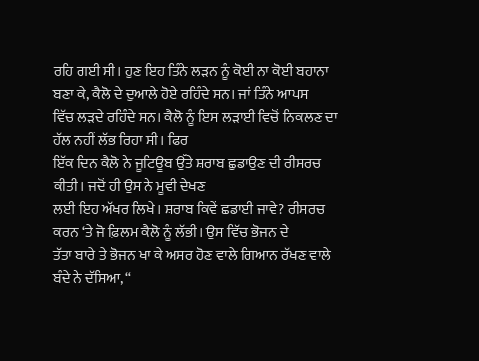ਰਹਿ ਗਈ ਸੀ। ਹੁਣ ਇਹ ਤਿੰਨੇ ਲੜਨ ਨੂੰ ਕੋਈ ਨਾ ਕੋਈ ਬਹਾਨਾ ਬਣਾ ਕੇ, ਕੈਲੋ ਦੇ ਦੁਆਲੇ ਹੋਏ ਰਹਿੰਦੇ ਸਨ। ਜਾਂ ਤਿੰਨੇ ਆਪਸ
ਵਿੱਚ ਲੜਦੇ ਰਹਿੰਦੇ ਸਨ। ਕੈਲੋ ਨੂੰ ਇਸ ਲੜਾਈ ਵਿਚੋਂ ਨਿਕਲਣ ਦਾ ਹੱਲ ਨਹੀਂ ਲੱਭ ਰਿਹਾ ਸੀ। ਫਿਰ
ਇੱਕ ਦਿਨ ਕੈਲੋ ਨੇ ਜੂਟਿਊਬ ਉੱਤੇ ਸ਼ਰਾਬ ਛੁਡਾਉਣ ਦੀ ਰੀਸਰਚ ਕੀਤੀ। ਜਦੋਂ ਹੀ ਉਸ ਨੇ ਮੂਵੀ ਦੇਖਣ
ਲਈ ਇਹ ਅੱਖਰ ਲਿਖੇ। ਸ਼ਰਾਬ ਕਿਵੇਂ ਛਡਾਈ ਜਾਵੇ? ਰੀਸਰਚ ਕਰਨ ‘ਤੇ ਜੋ ਫ਼ਿਲਮ ਕੈਲੋ ਨੂੰ ਲੱਭੀ। ਉਸ ਵਿੱਚ ਭੋਜਨ ਦੇ
ਤੱਤਾ ਬਾਰੇ ਤੇ ਭੋਜਨ ਖਾ ਕੇ ਅਸਰ ਹੋਣ ਵਾਲੇ ਗਿਆਨ ਰੱਖਣ ਵਾਲੇ ਬੰਦੇ ਨੇ ਦੱਸਿਆ, “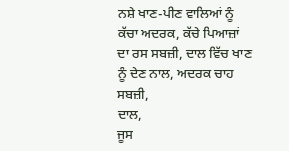ਨਸ਼ੇ ਖਾਣ-ਪੀਣ ਵਾਲਿਆਂ ਨੂੰ ਕੱਚਾ ਅਦਰਕ, ਕੱਚੇ ਪਿਆਜ਼ਾਂ ਦਾ ਰਸ ਸਬਜ਼ੀ, ਦਾਲ ਵਿੱਚ ਖਾਣ ਨੂੰ ਦੇਣ ਨਾਲ, ਅਦਰਕ ਚਾਹ ਸਬਜ਼ੀ,
ਦਾਲ,
ਜੂਸ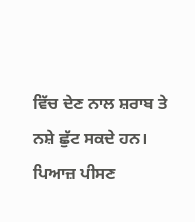ਵਿੱਚ ਦੇਣ ਨਾਲ ਸ਼ਰਾਬ ਤੇ
ਨਸ਼ੇ ਛੁੱਟ ਸਕਦੇ ਹਨ। ਪਿਆਜ਼ ਪੀਸਣ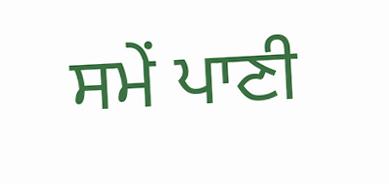ਸਮੇਂ ਪਾਣੀ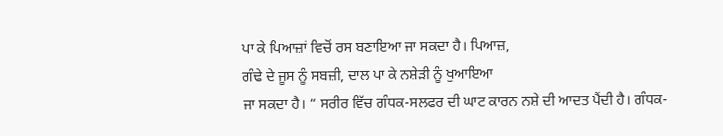ਪਾ ਕੇ ਪਿਆਜ਼ਾਂ ਵਿਚੋਂ ਰਸ ਬਣਾਇਆ ਜਾ ਸਕਦਾ ਹੈ। ਪਿਆਜ਼,
ਗੰਢੇ ਦੇ ਜੂਸ ਨੂੰ ਸਬਜ਼ੀ, ਦਾਲ ਪਾ ਕੇ ਨਸ਼ੇੜੀ ਨੂੰ ਖੁਆਇਆ
ਜਾ ਸਕਦਾ ਹੈ। “ ਸਰੀਰ ਵਿੱਚ ਗੰਧਕ-ਸਲਫਰ ਦੀ ਘਾਟ ਕਾਰਨ ਨਸ਼ੇ ਦੀ ਆਦਤ ਪੈਂਦੀ ਹੈ। ਗੰਧਕ-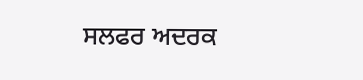ਸਲਫਰ ਅਦਰਕ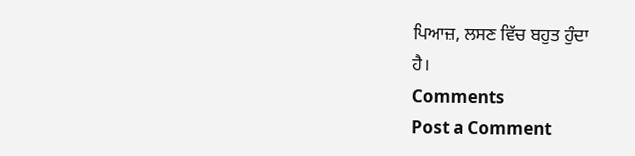ਪਿਆਜ਼, ਲਸਣ ਵਿੱਚ ਬਹੁਤ ਹੁੰਦਾ
ਹੈ।
Comments
Post a Comment